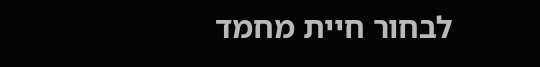לבחור חיית מחמד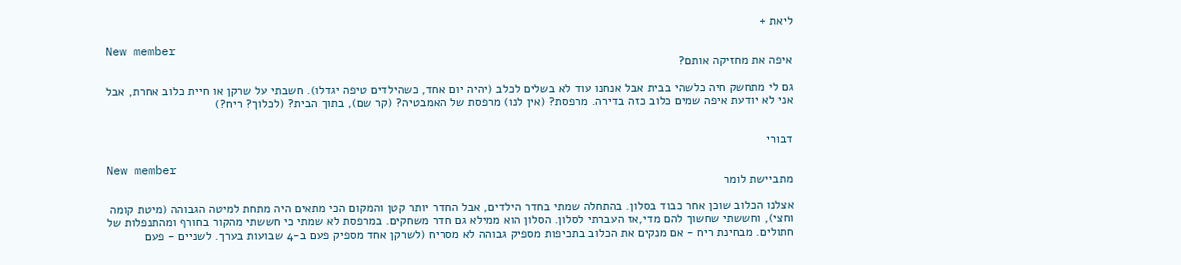ליאת +

New member
איפה את מחזיקה אותם?

גם לי מתחשק חיה כלשהי בבית אבל אנחנו עוד לא בשלים לכלב (יהיה יום אחד, כשהילדים טיפה יגדלו). חשבתי על שרקן או חיית כלוב אחרת, אבל אני לא יודעת איפה שמים כלוב כזה בדירה. מרפסת? (אין לנו) מרפסת של האמבטיה? (קר שם), בתוך הבית? (לכלוך? ריח?)


דבורי

New member
מתביישת לומר

אצלנו הכלוב שוכן אחר כבוד בסלון. בהתחלה שמתי בחדר הילדים, אבל החדר יותר קטן והמקום הכי מתאים היה מתחת למיטה הגבוהה (מיטת קומה וחצי), וחששתי שחשוך להם מדי,אז העברתי לסלון. הסלון הוא ממילא גם חדר משחקים. במרפסת לא שמתי כי חששתי מהקור בחורף ומהתנפלות של חתולים. מבחינת ריח - אם מנקים את הכלוב בתכיפות מספיק גבוהה לא מסריח (לשרקן אחד מספיק פעם ב-4 שבועות בערך. לשניים - פעם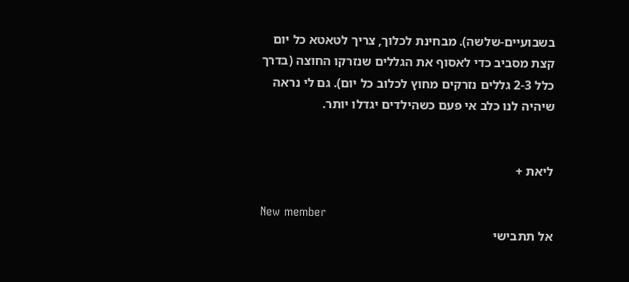בשבועיים-שלשה). מבחינת לכלוך, צריך לטאטא כל יום קצת מסביב כדי לאסוף את הגללים שנזרקו החוצה (בדרך כלל 2-3 גללים נזרקים מחוץ לכלוב כל יום). גם לי נראה שיהיה לנו כלב אי פעם כשהילדים יגדלו יותר.


ליאת +

New member
אל תתבישי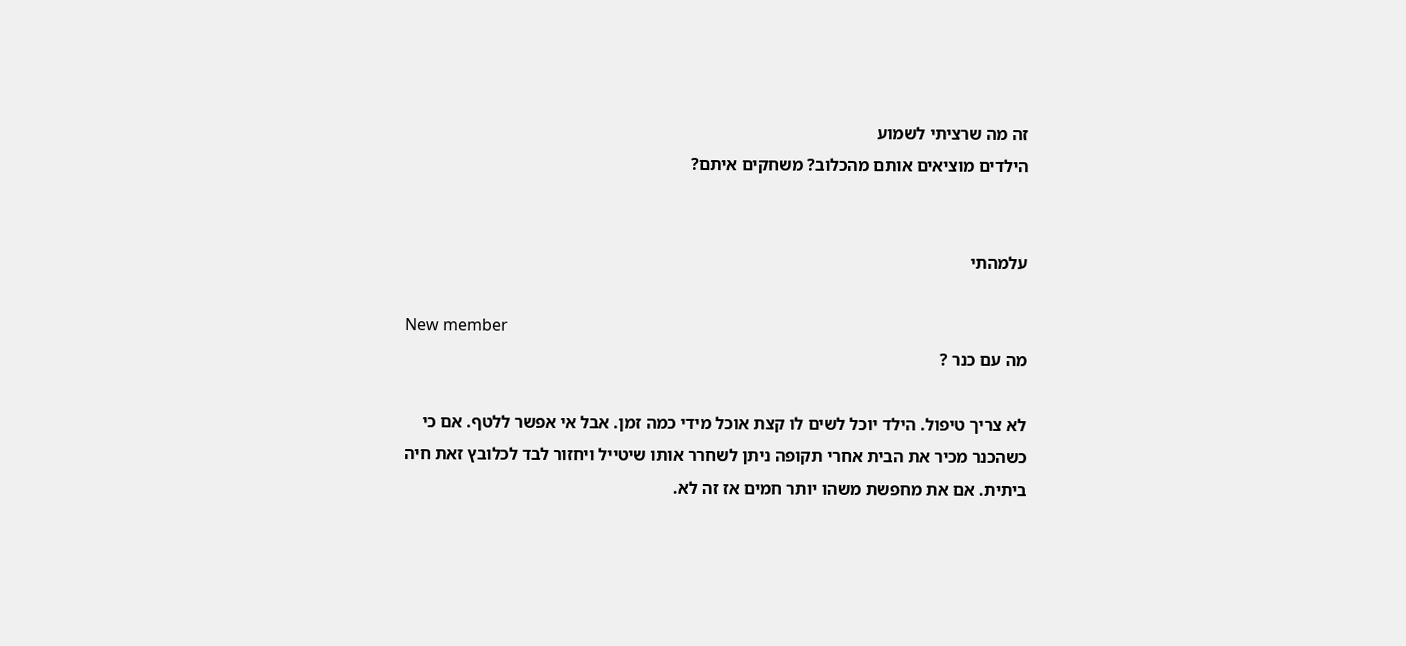זה מה שרציתי לשמוע
הילדים מוציאים אותם מהכלוב? משחקים איתם?


עלמהתי

New member
מה עם כנר ?

לא צריך טיפול. הילד יוכל לשים לו קצת אוכל מידי כמה זמן. אבל אי אפשר ללטף. אם כי כשהכנר מכיר את הבית אחרי תקופה ניתן לשחרר אותו שיטייל ויחזור לבד לכלובץ זאת חיה ביתית. אם את מחפשת משהו יותר חמים אז זה לא.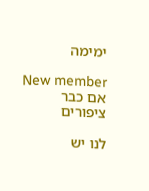ימימה

New member
אם כבר ציפורים

לנו יש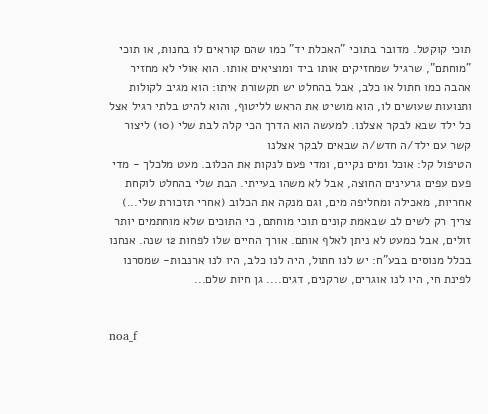תוכי קוקטל. מדובר בתוכי "האכלת יד" כמו שהם קוראים לו בחנות, או תוכי "מוחתם", שרגיל שמחזיקים אותו ביד ומוציאים אותו. הוא אולי לא מחזיר אהבה כמו חתול או כלב, אבל בהחלט יש תקשורת איתו: הוא מגיב לקולות ותנועות שעושים לו, הוא מושיט את הראש לליטוף, והוא להיט בלתי רגיל אצל כל ילד שבא לבקר אצלנו. למעשה הוא הדרך הכי קלה לבת שלי (10) ליצור קשר עם ילד/ה חדש/ה שבאים לבקר אצלנו
הטיפול קל: אוכל ומים נקיים, ומדי פעם לנקות את הכלוב. מעט מלכלך - מדי פעם עפים גרעינים החוצה, אבל לא משהו בעייתי. הבת שלי בהחלט לוקחת אחריות, מאכילה ומחליפה מים, וגם מנקה את הכלוב (אחרי תזכורת שלי...) צריך רק לשים לב שבאמת קונים תוכי מוחתם, כי התוכים שלא מוחתמים יותר זולים, אבל כמעט לא ניתן לאלף אותם. אורך החיים שלו לפחות 12 שנה. אנחנו בכלל מנוסים בבע"ח: יש לנו חתול, היה לנו כלב, היו לנו ארנבות- שמסרנו לפינת חי, היו לנו אוגרים, שרקנים, דגים.... גן חיות שלם...


noa_f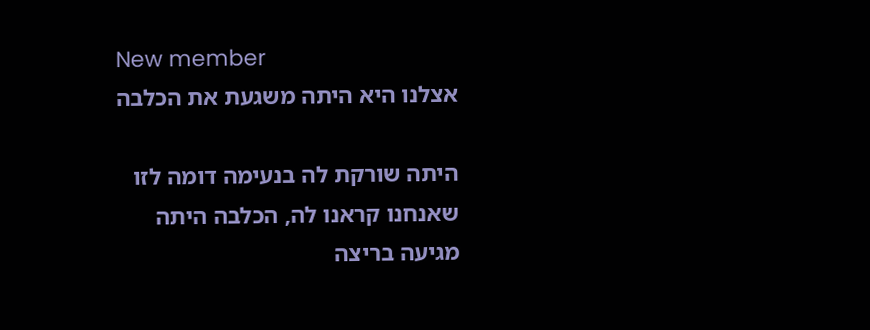New member
אצלנו היא היתה משגעת את הכלבה

היתה שורקת לה בנעימה דומה לזו שאנחנו קראנו לה, הכלבה היתה מגיעה בריצה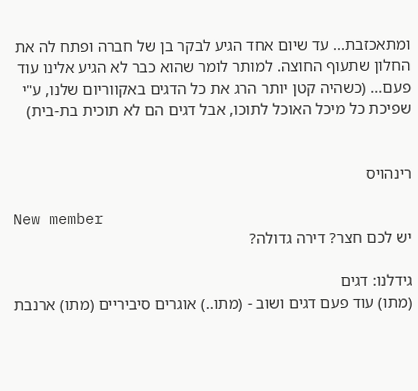ומתאכזבת... עד שיום אחד הגיע לבקר בן של חברה ופתח לה את החלון שתעוף החוצה. למותר לומר שהוא כבר לא הגיע אלינו עוד פעם... (כשהיה קטן יותר הרג את כל הדגים באקווריום שלנו, ע"י שפיכת כל מיכל האוכל לתוכו, אבל דגים הם לא תוכית בת-בית)


רינהויס

New member
יש לכם חצר? דירה גדולה?

גידלנו: דגים
(מתו) עוד פעם דגים ושוב - (מתו..) אוגרים סיביריים (מתו) ארנבת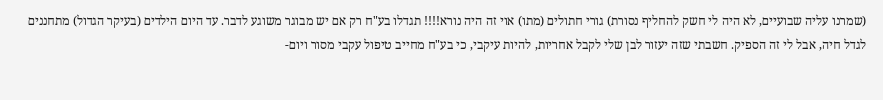(שמרנו עליה שבועיים, לא היה לי חשק להחליף נסורת) גורי חתולים (מתו) אוי זה היה נורא!!!! תגדלו בע"ח רק אם יש מבוגר משוגע לדבר. עד היום הילדים (בעיקר הגדול) מתחננים לגדל חיה, אבל לי זה הספיק. חשבתי שזה יעזור לבן שלי לקבל אחריות, להיות עיקבי, כי בע"ח מחייב טיפול עקבי מסור ויום-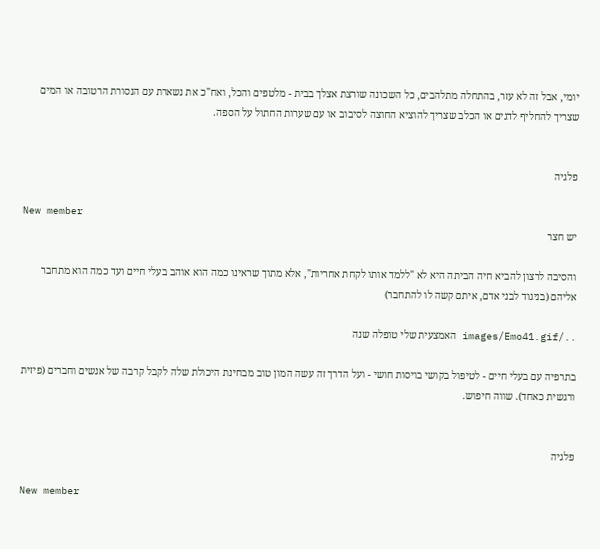יומי, אבל זה לא עזר, בהתחלה מתלהבים, כל השכונה שורצת אצלך בבית - מלטפים והכל, ואח"כ את נשארת עם הנסורת הרטובה או המים שצריך להחליף לדגים או הכלב שצריך להוציא החוצה לסיבוב או עם שערות החתול על הספה.


פלגיה

New member
יש חצר

והסיבה לרצון להביא חיה הביתה היא לא "ללמד אותו לקחת אחריות", אלא מתוך שראינו כמה הוא אוהב בעלי חיים ועד כמה הוא מתחבר אליהם (בניגוד לבני אדם, איתם קשה לו להתחבר)

../images/Emo41.gif האמצעית שלי טופלה שנה

בתרפיה עם בעלי חיים - לטיפול בקושי בויסות חושי - ועל הדרך זה עשה המון טוב מבחינת היכולת שלה לקבל קרבה של אנשים וחברים (פיזית ורגשית כאחד). שווה חיפוש.


פלגיה

New member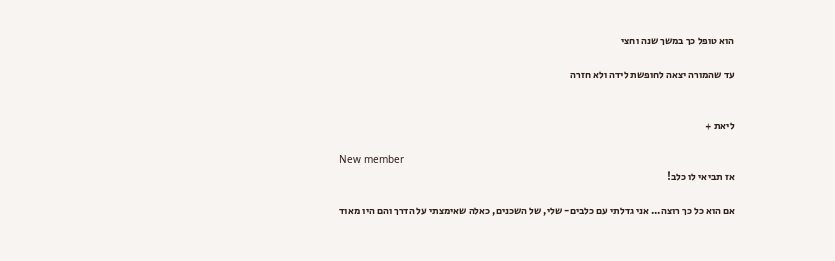הוא טופל כך במשך שנה וחצי

עד שהמורה יצאה לחופשת לידה ולא חזרה


ליאת +

New member
אז תביאי לו כלב!

אם הוא כל כך רוצה... אני גדלתי עם כלבים- שלי, של השכנים, כאלה שאימצתי על הדרך והם היו מאוד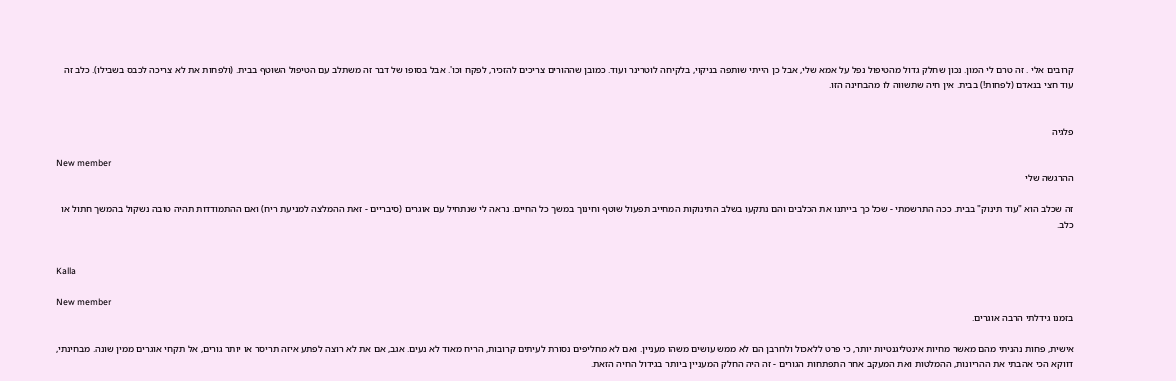קרובים אלי . זה טרם לי המון. נכון שחלק גדול מהטיפול נפל על אמא שלי, אבל כן הייתי שותפה בניקוי, בלקיחה לוטרינר ועוד. כמובן שההורים צריכים להזכיר, לפקח וכו'. אבל בסופו של דבר זה משתלב עם הטיפול השוטף בבית. (ולפחות את לא צריכה לכבס בשבילו). כלב זה עוד חצי בנאדם (לפחות!) בבית. אין חיה שתשווה לו מהבחינה הזו.


פלגיה

New member
ההרגשה שלי

זה שכלב הוא "עוד תינוק" בבית. ככה התרשמתי - שכל כך בייתנו את הכלבים והם נתקעו בשלב התינוקות המחייב תפעול שוטף וחינוך במשך כל החיים. נראה לי שנתחיל עם אוגרים (סיבריים - זאת ההמלצה למניעת ריח) ואם ההתמודדות תהיה טובה נשקול בהמשך חתול או כלב.


Kalla

New member
בזמנו גידלתי הרבה אוגרים.

אישית, פחות נהניתי מהם מאשר מחיות אינטליגנטיות יותר, כי פרט ללאכול ולחרבן הם לא ממש עושים משהו מעניין. ואם לא מחליפים נסורת לעיתים קרובות, הריח מאוד לא נעים. אגב, אם את לא רוצה לפתע איזה תריסר או יותר גורים, אל תקחי אוגרים ממין שונה. מבחינתי, דווקא הכי אהבתי את ההריונות, ההמלטות ואת המעקב אחר התפתחות הגורים - זה היה החלק המעניין ביותר בגידול החיה הזאת.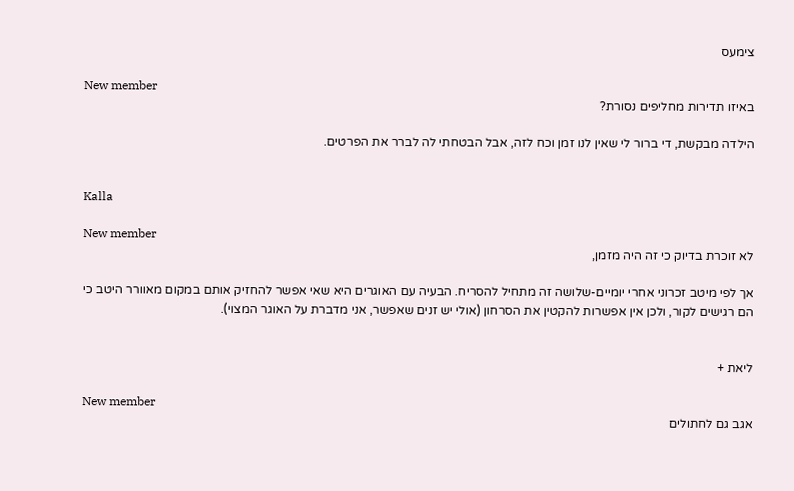צימעס

New member
באיזו תדירות מחליפים נסורת?

הילדה מבקשת, די ברור לי שאין לנו זמן וכח לזה, אבל הבטחתי לה לברר את הפרטים.


Kalla

New member
לא זוכרת בדיוק כי זה היה מזמן,

אך לפי מיטב זכרוני אחרי יומיים-שלושה זה מתחיל להסריח. הבעיה עם האוגרים היא שאי אפשר להחזיק אותם במקום מאוורר היטב כי הם רגישים לקור, ולכן אין אפשרות להקטין את הסרחון (אולי יש זנים שאפשר, אני מדברת על האוגר המצוי).


ליאת +

New member
אגב גם לחתולים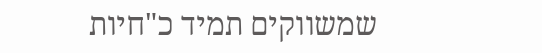שמשווקים תמיד כ"חיות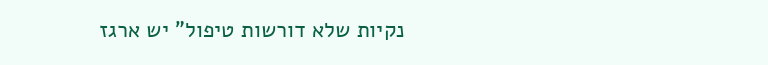נקיות שלא דורשות טיפול" יש ארגז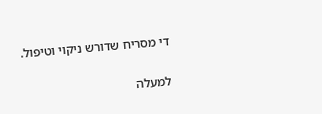די מסריח שדורש ניקוי וטיפול.

למעלה